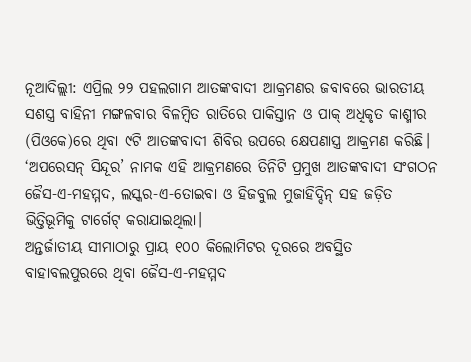ନୂଆଦିଲ୍ଲୀ: ଏପ୍ରିଲ ୨୨ ପହଲଗାମ ଆତଙ୍କବାଦୀ ଆକ୍ରମଣର ଜବାବରେ ଭାରତୀୟ ସଶସ୍ତ୍ର ବାହିନୀ ମଙ୍ଗଳବାର ବିଳମ୍ବିତ ରାତିରେ ପାକିସ୍ତାନ ଓ ପାକ୍ ଅଧିକୃତ କାଶ୍ମୀର (ପିଓକେ)ରେ ଥିବା ୯ଟି ଆତଙ୍କବାଦୀ ଶିବିର ଉପରେ କ୍ଷେପଣାସ୍ତ୍ର ଆକ୍ରମଣ କରିଛି। ‘ଅପରେସନ୍ ସିନ୍ଦୂର’ ନାମକ ଏହି ଆକ୍ରମଣରେ ତିନିଟି ପ୍ରମୁଖ ଆତଙ୍କବାଦୀ ସଂଗଠନ ଜୈସ-ଏ-ମହମ୍ମଦ, ଲସ୍କର-ଏ-ତୋଇବା ଓ ହିଜବୁଲ ମୁଜାହିଦ୍ଦିନ୍ ସହ ଜଡ଼ିତ ଭିତ୍ତିଭୂମିକୁ ଟାର୍ଗେଟ୍ କରାଯାଇଥିଲା।
ଅନ୍ତର୍ଜାତୀୟ ସୀମାଠାରୁ ପ୍ରାୟ ୧୦୦ କିଲୋମିଟର ଦୂରରେ ଅବସ୍ଥିତ ବାହାବଲପୁରରେ ଥିବା ଜୈସ-ଏ-ମହମ୍ମଦ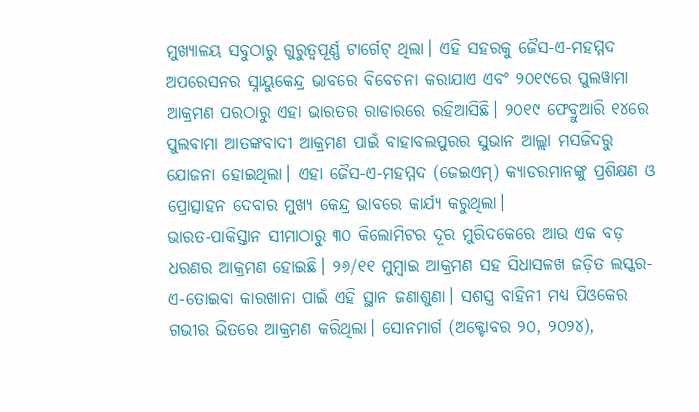ମୁଖ୍ୟାଳୟ ସବୁଠାରୁ ଗୁରୁତ୍ୱପୂର୍ଣ୍ଣ ଟାର୍ଗେଟ୍ ଥିଲା। ଏହି ସହରକୁ ଜୈସ-ଏ-ମହମ୍ମଦ ଅପରେସନର ସ୍ନାୟୁକେନ୍ଦ୍ର ଭାବରେ ବିବେଚନା କରାଯାଏ ଏବଂ ୨୦୧୯ରେ ପୁଲୱାମା ଆକ୍ରମଣ ପରଠାରୁ ଏହା ଭାରତର ରାଡାରରେ ରହିଆସିଛି। ୨୦୧୯ ଫେବ୍ରୁଆରି ୧୪ରେ ପୁଲଵାମା ଆତଙ୍କବାଦୀ ଆକ୍ରମଣ ପାଇଁ ବାହାବଲପୁରର ସୁଭାନ ଆଲ୍ଲା ମସଜିଦରୁ ଯୋଜନା ହୋଇଥିଲା। ଏହା ଜୈସ-ଏ-ମହମ୍ମଦ (ଜେଇଏମ୍) କ୍ୟାଡରମାନଙ୍କୁ ପ୍ରଶିକ୍ଷଣ ଓ ପ୍ରୋତ୍ସାହନ ଦେବାର ମୁଖ୍ୟ କେନ୍ଦ୍ର ଭାବରେ କାର୍ଯ୍ୟ କରୁଥିଲା।
ଭାରତ-ପାକିସ୍ତାନ ସୀମାଠାରୁ ୩୦ କିଲୋମିଟର ଦୂର ମୁରିଦକେରେ ଆଉ ଏକ ବଡ଼ ଧରଣର ଆକ୍ରମଣ ହୋଇଛି। ୨୬/୧୧ ମୁମ୍ବାଇ ଆକ୍ରମଣ ସହ ସିଧାସଳଖ ଜଡ଼ିତ ଲସ୍କର-ଏ-ତୋଇବା କାରଖାନା ପାଇଁ ଏହି ସ୍ଥାନ ଜଣାଶୁଣା। ସଶସ୍ତ୍ର ବାହିନୀ ମଧ୍ୟ ପିଓକେର ଗଭୀର ଭିତରେ ଆକ୍ରମଣ କରିଥିଲା। ସୋନମାର୍ଗ (ଅକ୍ଟୋବର ୨୦, ୨୦୨୪),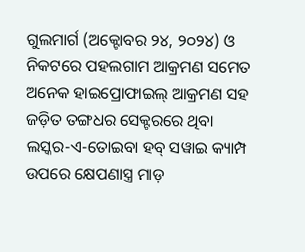ଗୁଲମାର୍ଗ (ଅକ୍ଟୋବର ୨୪, ୨୦୨୪) ଓ ନିକଟରେ ପହଲଗାମ ଆକ୍ରମଣ ସମେତ ଅନେକ ହାଇପ୍ରୋଫାଇଲ୍ ଆକ୍ରମଣ ସହ ଜଡ଼ିତ ତଙ୍ଗଧର ସେକ୍ଟରରେ ଥିବା ଲସ୍କର-ଏ-ତୋଇବା ହବ୍ ସୱାଇ କ୍ୟାମ୍ପ ଉପରେ କ୍ଷେପଣାସ୍ତ୍ର ମାଡ଼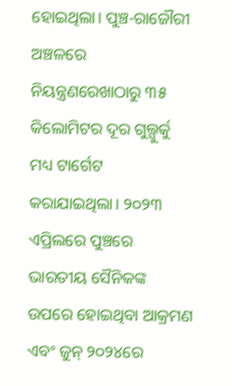ହୋଇଥିଲା। ପୁଞ୍ଚ-ରାଜୌରୀ ଅଞ୍ଚଳରେ ନିୟନ୍ତ୍ରଣରେଖାଠାରୁ ୩୫ କିଲୋମିଟର ଦୂର ଗୁଲ୍ପୁର୍କୁ ମଧ୍ୟ ଟାର୍ଗେଟ କରାଯାଇଥିଲା। ୨୦୨୩ ଏପ୍ରିଲରେ ପୁଞ୍ଚରେ ଭାରତୀୟ ସୈନିକଙ୍କ ଉପରେ ହୋଇଥିବା ଆକ୍ରମଣ ଏବଂ ଜୁନ୍ ୨୦୨୪ରେ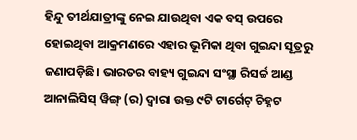ହିନ୍ଦୁ ତୀର୍ଥଯାତ୍ରୀଙ୍କୁ ନେଇ ଯାଉଥିବା ଏକ ବସ୍ ଉପରେ ହୋଇଥିବା ଆକ୍ରମଣରେ ଏହାର ଭୂମିକା ଥିବା ଗୁଇନ୍ଦା ସୂତ୍ରରୁ ଜଣାପଡ଼ିଛି। ଭାରତର ବାହ୍ୟ ଗୁଇନ୍ଦା ସଂସ୍ଥା ରିସର୍ଚ୍ଚ ଆଣ୍ଡ ଆନାଲିସିସ୍ ୱିଙ୍ଗ୍ (ର) ଦ୍ବାରା ଉକ୍ତ ୯ଟି ଟାର୍ଗେଟ୍ ଚିହ୍ନଟ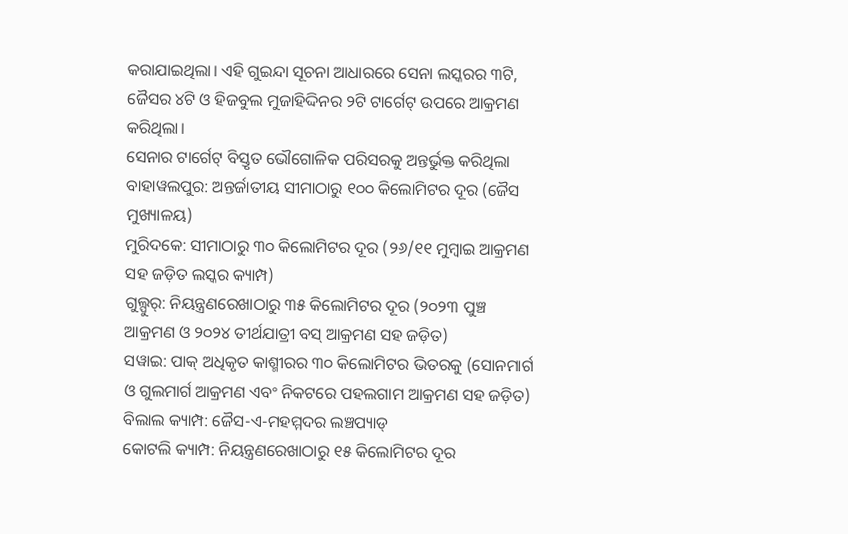କରାଯାଇଥିଲା। ଏହି ଗୁଇନ୍ଦା ସୂଚନା ଆଧାରରେ ସେନା ଲସ୍କରର ୩ଟି, ଜୈସର ୪ଟି ଓ ହିଜବୁଲ ମୁଜାହିଦ୍ଦିନର ୨ଟି ଟାର୍ଗେଟ୍ ଉପରେ ଆକ୍ରମଣ କରିଥିଲା।
ସେନାର ଟାର୍ଗେଟ୍ ବିସ୍ତୃତ ଭୌଗୋଳିକ ପରିସରକୁ ଅନ୍ତର୍ଭୁକ୍ତ କରିଥିଲା
ବାହାୱଲପୁର: ଅନ୍ତର୍ଜାତୀୟ ସୀମାଠାରୁ ୧୦୦ କିଲୋମିଟର ଦୂର (ଜୈସ ମୁଖ୍ୟାଳୟ)
ମୁରିଦକେ: ସୀମାଠାରୁ ୩୦ କିଲୋମିଟର ଦୂର (୨୬/୧୧ ମୁମ୍ବାଇ ଆକ୍ରମଣ ସହ ଜଡ଼ିତ ଲସ୍କର କ୍ୟାମ୍ପ)
ଗୁଲ୍ପୁର୍: ନିୟନ୍ତ୍ରଣରେଖାଠାରୁ ୩୫ କିଲୋମିଟର ଦୂର (୨୦୨୩ ପୁଞ୍ଚ ଆକ୍ରମଣ ଓ ୨୦୨୪ ତୀର୍ଥଯାତ୍ରୀ ବସ୍ ଆକ୍ରମଣ ସହ ଜଡ଼ିତ)
ସୱାଇ: ପାକ୍ ଅଧିକୃତ କାଶ୍ମୀରର ୩୦ କିଲୋମିଟର ଭିତରକୁ (ସୋନମାର୍ଗ ଓ ଗୁଲମାର୍ଗ ଆକ୍ରମଣ ଏବଂ ନିକଟରେ ପହଲଗାମ ଆକ୍ରମଣ ସହ ଜଡ଼ିତ)
ବିଲାଲ କ୍ୟାମ୍ପ: ଜୈସ-ଏ-ମହମ୍ମଦର ଲଞ୍ଚପ୍ୟାଡ୍
କୋଟଲି କ୍ୟାମ୍ପ: ନିୟନ୍ତ୍ରଣରେଖାଠାରୁ ୧୫ କିଲୋମିଟର ଦୂର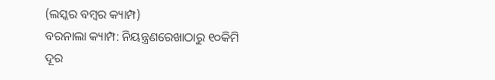(ଲସ୍କର ବମ୍ବର କ୍ୟାମ୍ପ)
ବରନାଲା କ୍ୟାମ୍ପ: ନିୟନ୍ତ୍ରଣରେଖାଠାରୁ ୧୦କିମି ଦୂର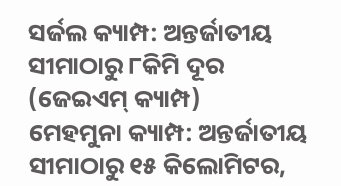ସର୍ଜଲ କ୍ୟାମ୍ପ: ଅନ୍ତର୍ଜାତୀୟ ସୀମାଠାରୁ ୮କିମି ଦୂର (ଜେଇଏମ୍ କ୍ୟାମ୍ପ)
ମେହମୁନା କ୍ୟାମ୍ପ: ଅନ୍ତର୍ଜାତୀୟ ସୀମାଠାରୁ ୧୫ କିଲୋମିଟର,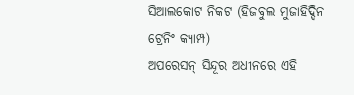ସିଆଲକୋଟ ନିକଟ (ହିଜବୁଲ ମୁଜାହିଦ୍ଦିନ ଟ୍ରେନିଂ କ୍ୟାମ୍ପ)
ଅପରେସନ୍ ସିନ୍ଦୂର ଅଧୀନରେ ଏହି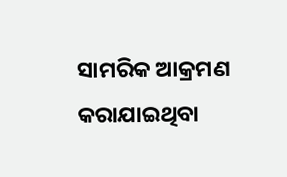ସାମରିକ ଆକ୍ରମଣ କରାଯାଇଥିବା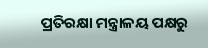ପ୍ରତିରକ୍ଷା ମନ୍ତ୍ରାଳୟ ପକ୍ଷରୁ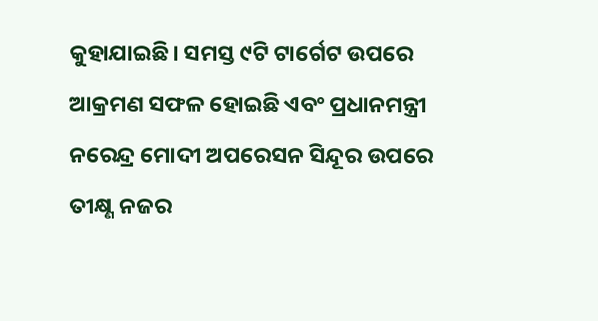କୁହାଯାଇଛି। ସମସ୍ତ ୯ଟି ଟାର୍ଗେଟ ଉପରେ ଆକ୍ରମଣ ସଫଳ ହୋଇଛି ଏବଂ ପ୍ରଧାନମନ୍ତ୍ରୀ ନରେନ୍ଦ୍ର ମୋଦୀ ଅପରେସନ ସିନ୍ଦୂର ଉପରେ ତୀକ୍ଷ୍ଣ ନଜର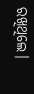ରଖିଥିଲେ।